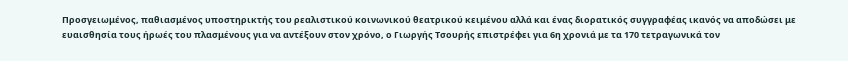Προσγειωμένος, παθιασμένος υποστηρικτής του ρεαλιστικού κοινωνικού θεατρικού κειμένου αλλά και ένας διορατικός συγγραφέας ικανός να αποδώσει με ευαισθησία τους ήρωές του πλασμένους για να αντέξουν στον χρόνο, ο Γιωργής Τσουρής επιστρέφει για 6η χρονιά με τα 170 τετραγωνικά τον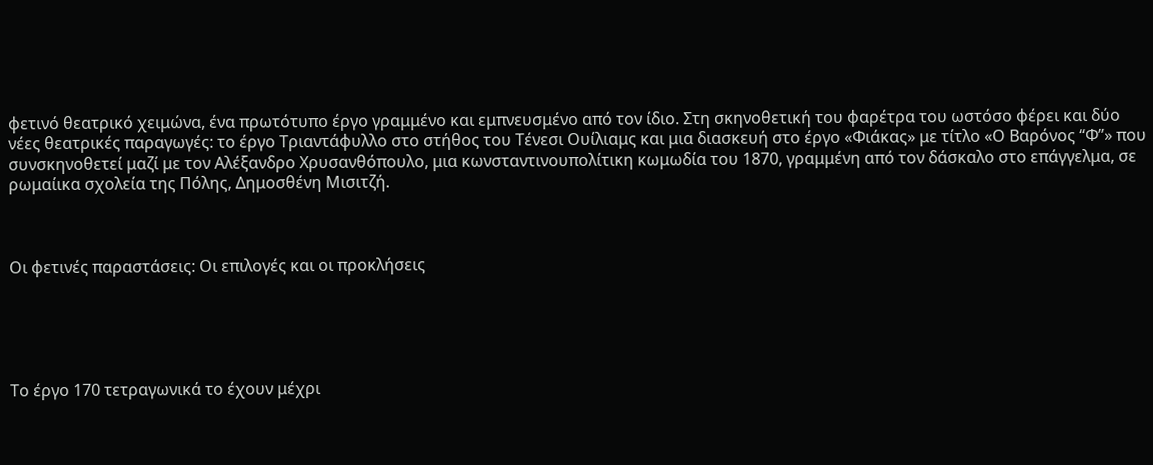φετινό θεατρικό χειμώνα, ένα πρωτότυπο έργο γραμμένο και εμπνευσμένο από τον ίδιο. Στη σκηνοθετική του φαρέτρα του ωστόσο φέρει και δύο νέες θεατρικές παραγωγές: το έργο Τριαντάφυλλο στο στήθος του Τένεσι Ουίλιαμς και μια διασκευή στο έργο «Φιάκας» με τίτλο «Ο Βαρόνος “Φ”» που συνσκηνοθετεί μαζί με τον Αλέξανδρο Χρυσανθόπουλο, μια κωνσταντινουπολίτικη κωμωδία του 1870, γραμμένη από τον δάσκαλο στο επάγγελμα, σε ρωμαίικα σχολεία της Πόλης, Δημοσθένη Μισιτζή.



Οι φετινές παραστάσεις: Οι επιλογές και οι προκλήσεις





Το έργο 170 τετραγωνικά το έχουν μέχρι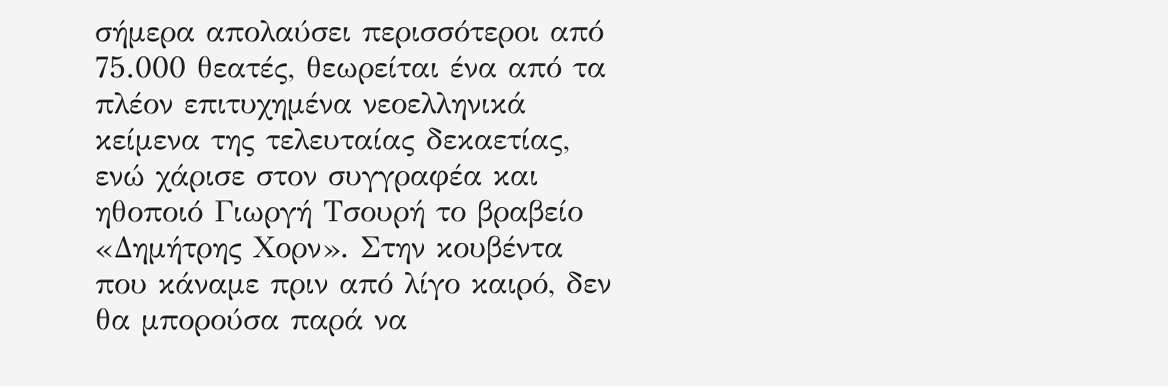σήμερα απολαύσει περισσότεροι από 75.000 θεατές, θεωρείται ένα από τα πλέον επιτυχημένα νεοελληνικά κείμενα της τελευταίας δεκαετίας, ενώ χάρισε στον συγγραφέα και ηθοποιό Γιωργή Τσουρή το βραβείο «Δημήτρης Χορν». Στην κουβέντα που κάναμε πριν από λίγο καιρό, δεν θα μπορούσα παρά να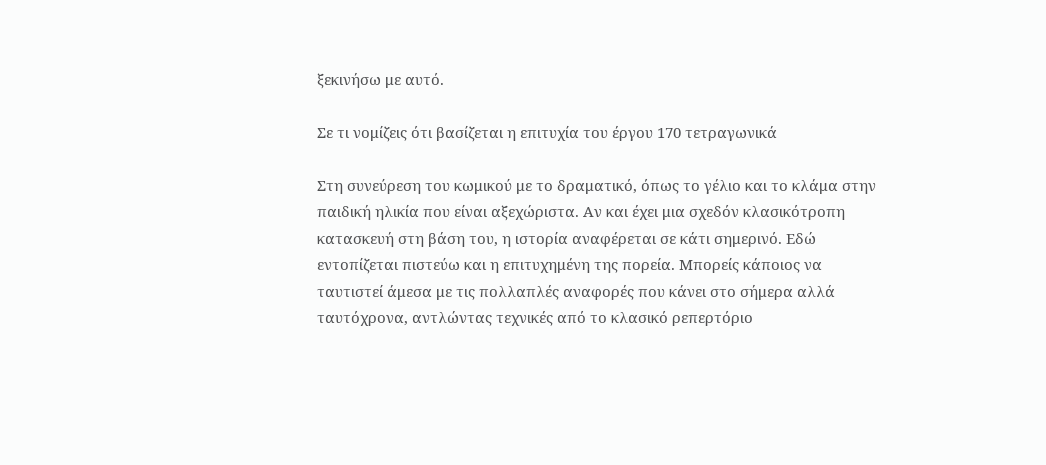ξεκινήσω με αυτό.

Σε τι νομίζεις ότι βασίζεται η επιτυχία του έργου 170 τετραγωνικά

Στη συνεύρεση του κωμικού με το δραματικό, όπως το γέλιο και το κλάμα στην παιδική ηλικία που είναι αξεχώριστα. Αν και έχει μια σχεδόν κλασικότροπη κατασκευή στη βάση του, η ιστορία αναφέρεται σε κάτι σημερινό. Εδώ εντοπίζεται πιστεύω και η επιτυχημένη της πορεία. Μπορείς κάποιος να ταυτιστεί άμεσα με τις πολλαπλές αναφορές που κάνει στο σήμερα αλλά ταυτόχρονα, αντλώντας τεχνικές από το κλασικό ρεπερτόριο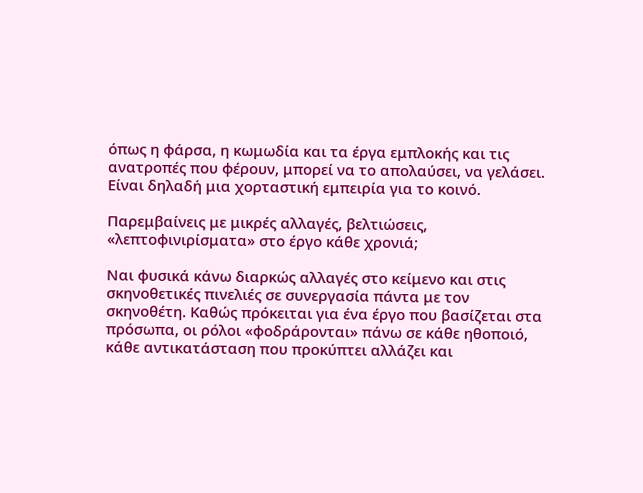όπως η φάρσα, η κωμωδία και τα έργα εμπλοκής και τις ανατροπές που φέρουν, μπορεί να το απολαύσει, να γελάσει. Είναι δηλαδή μια χορταστική εμπειρία για το κοινό.

Παρεμβαίνεις με μικρές αλλαγές, βελτιώσεις, «λεπτοφινιρίσματα» στο έργο κάθε χρονιά;

Ναι φυσικά κάνω διαρκώς αλλαγές στο κείμενο και στις σκηνοθετικές πινελιές σε συνεργασία πάντα με τον σκηνοθέτη. Καθώς πρόκειται για ένα έργο που βασίζεται στα πρόσωπα, οι ρόλοι «φοδράρονται» πάνω σε κάθε ηθοποιό, κάθε αντικατάσταση που προκύπτει αλλάζει και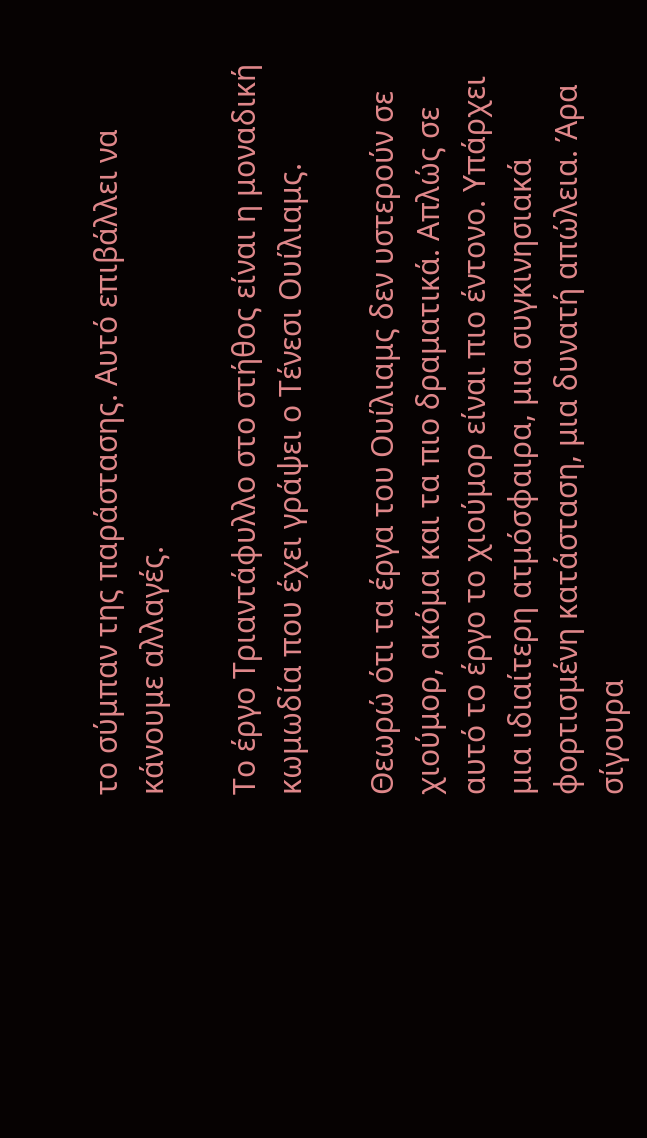το σύμπαν της παράστασης. Αυτό επιβάλλει να κάνουμε αλλαγές.

Το έργο Τριαντάφυλλο στο στήθος είναι η μοναδική κωμωδία που έχει γράψει ο Τένεσι Ουίλιαμς.

Θεωρώ ότι τα έργα του Ουίλιαμς δεν υστερούν σε χιούμορ, ακόμα και τα πιο δραματικά. Απλώς σε αυτό το έργο το χιούμορ είναι πιο έντονο. Υπάρχει μια ιδιαίτερη ατμόσφαιρα, μια συγκινησιακά φορτισμένη κατάσταση, μια δυνατή απώλεια. Άρα σίγουρα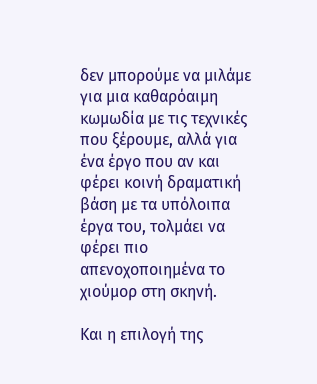δεν μπορούμε να μιλάμε για μια καθαρόαιμη κωμωδία με τις τεχνικές που ξέρουμε, αλλά για ένα έργο που αν και φέρει κοινή δραματική βάση με τα υπόλοιπα έργα του, τολμάει να φέρει πιο απενοχοποιημένα το χιούμορ στη σκηνή.

Και η επιλογή της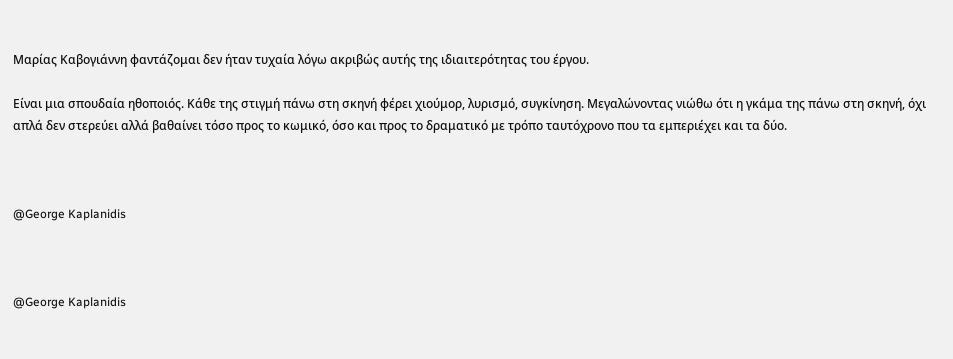Μαρίας Καβογιάννη φαντάζομαι δεν ήταν τυχαία λόγω ακριβώς αυτής της ιδιαιτερότητας του έργου.

Είναι μια σπουδαία ηθοποιός. Κάθε της στιγμή πάνω στη σκηνή φέρει χιούμορ, λυρισμό, συγκίνηση. Μεγαλώνοντας νιώθω ότι η γκάμα της πάνω στη σκηνή, όχι απλά δεν στερεύει αλλά βαθαίνει τόσο προς το κωμικό, όσο και προς το δραματικό με τρόπο ταυτόχρονο που τα εμπεριέχει και τα δύο.



@George Kaplanidis



@George Kaplanidis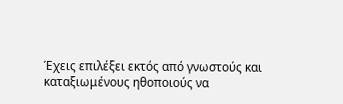Έχεις επιλέξει εκτός από γνωστούς και καταξιωμένους ηθοποιούς να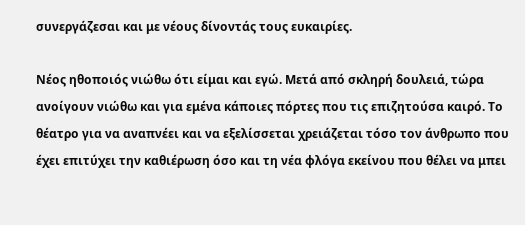συνεργάζεσαι και με νέους δίνοντάς τους ευκαιρίες.

Nέος ηθοποιός νιώθω ότι είμαι και εγώ. Μετά από σκληρή δουλειά, τώρα ανοίγουν νιώθω και για εμένα κάποιες πόρτες που τις επιζητούσα καιρό. Το θέατρο για να αναπνέει και να εξελίσσεται χρειάζεται τόσο τον άνθρωπο που έχει επιτύχει την καθιέρωση όσο και τη νέα φλόγα εκείνου που θέλει να μπει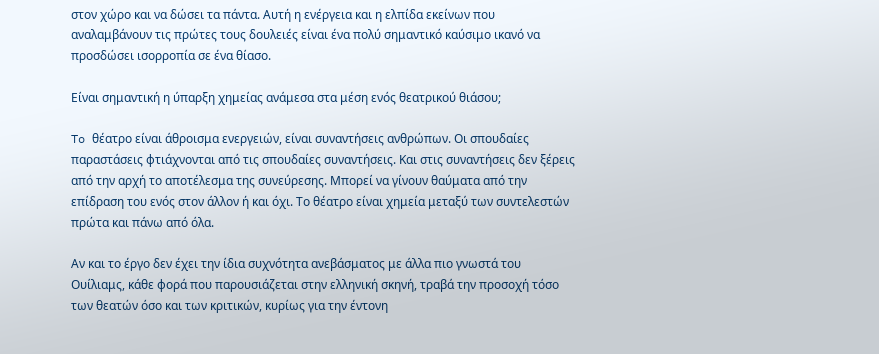στον χώρο και να δώσει τα πάντα. Αυτή η ενέργεια και η ελπίδα εκείνων που αναλαμβάνουν τις πρώτες τους δουλειές είναι ένα πολύ σημαντικό καύσιμο ικανό να προσδώσει ισορροπία σε ένα θίασο.

Είναι σημαντική η ύπαρξη χημείας ανάμεσα στα μέση ενός θεατρικού θιάσου;

To θέατρο είναι άθροισμα ενεργειών, είναι συναντήσεις ανθρώπων. Οι σπουδαίες παραστάσεις φτιάχνονται από τις σπουδαίες συναντήσεις. Και στις συναντήσεις δεν ξέρεις από την αρχή το αποτέλεσμα της συνεύρεσης. Μπορεί να γίνουν θαύματα από την επίδραση του ενός στον άλλον ή και όχι. Το θέατρο είναι χημεία μεταξύ των συντελεστών πρώτα και πάνω από όλα.

Αν και το έργο δεν έχει την ίδια συχνότητα ανεβάσματος με άλλα πιο γνωστά του Ουίλιαμς, κάθε φορά που παρουσιάζεται στην ελληνική σκηνή, τραβά την προσοχή τόσο των θεατών όσο και των κριτικών, κυρίως για την έντονη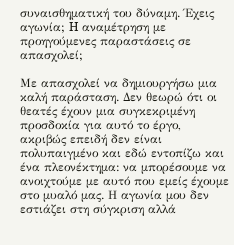συναισθηματική του δύναμη. Έχεις αγωνία; H αναμέτρηση με προηγούμενες παραστάσεις σε απασχολεί;

Με απασχολεί να δημιουργήσω μια καλή παράσταση. Δεν θεωρώ ότι οι θεατές έχουν μια συγκεκριμένη προσδοκία για αυτό το έργο, ακριβώς επειδή δεν είναι πολυπαιγμένο και εδώ εντοπίζω και ένα πλεονέκτημα: να μπορέσουμε να ανοιχτούμε με αυτό που εμείς έχουμε στο μυαλό μας. Η αγωνία μου δεν εστιάζει στη σύγκριση αλλά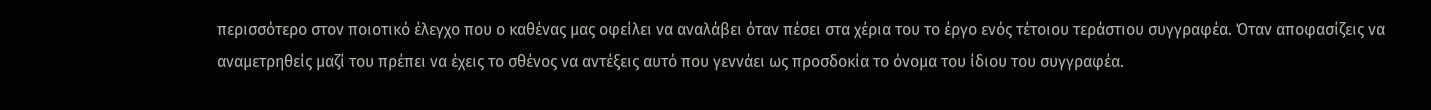περισσότερο στον ποιοτικό έλεγχο που ο καθένας μας οφείλει να αναλάβει όταν πέσει στα χέρια του το έργο ενός τέτοιου τεράστιου συγγραφέα. Όταν αποφασίζεις να αναμετρηθείς μαζί του πρέπει να έχεις το σθένος να αντέξεις αυτό που γεννάει ως προσδοκία το όνομα του ίδιου του συγγραφέα.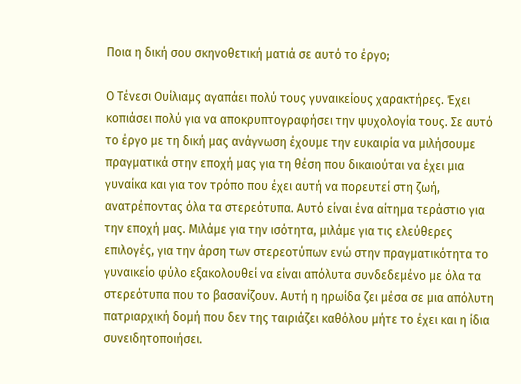Ποια η δική σου σκηνοθετική ματιά σε αυτό το έργο;

Ο Τένεσι Ουίλιαμς αγαπάει πολύ τους γυναικείους χαρακτήρες. Έχει κοπιάσει πολύ για να αποκρυπτογραφήσει την ψυχολογία τους. Σε αυτό το έργο με τη δική μας ανάγνωση έχουμε την ευκαιρία να μιλήσουμε πραγματικά στην εποχή μας για τη θέση που δικαιούται να έχει μια γυναίκα και για τον τρόπο που έχει αυτή να πορευτεί στη ζωή, ανατρέποντας όλα τα στερεότυπα. Αυτό είναι ένα αίτημα τεράστιο για την εποχή μας. Μιλάμε για την ισότητα, μιλάμε για τις ελεύθερες επιλογές, για την άρση των στερεοτύπων ενώ στην πραγματικότητα το γυναικείο φύλο εξακολουθεί να είναι απόλυτα συνδεδεμένο με όλα τα στερεότυπα που το βασανίζουν. Αυτή η ηρωίδα ζει μέσα σε μια απόλυτη πατριαρχική δομή που δεν της ταιριάζει καθόλου μήτε το έχει και η ίδια συνειδητοποιήσει.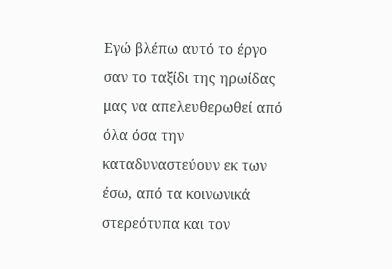Εγώ βλέπω αυτό το έργο σαν το ταξίδι της ηρωίδας μας να απελευθερωθεί από όλα όσα την καταδυναστεύουν εκ των έσω, από τα κοινωνικά στερεότυπα και τον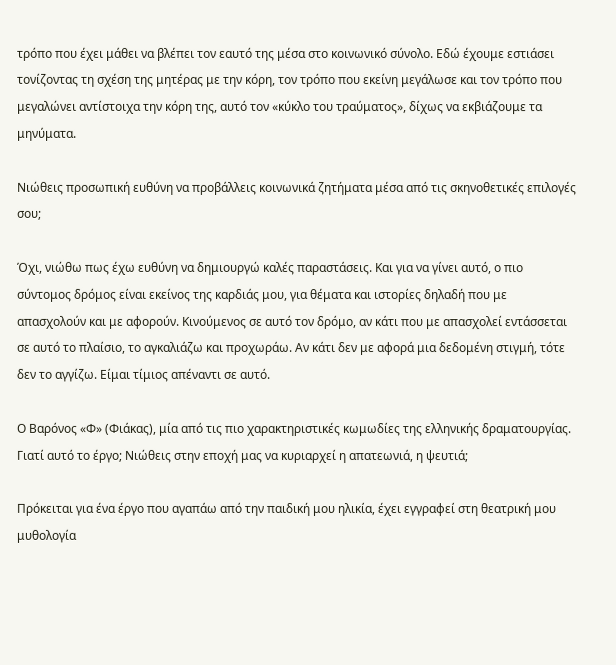τρόπο που έχει μάθει να βλέπει τον εαυτό της μέσα στο κοινωνικό σύνολο. Εδώ έχουμε εστιάσει τονίζοντας τη σχέση της μητέρας με την κόρη, τον τρόπο που εκείνη μεγάλωσε και τον τρόπο που μεγαλώνει αντίστοιχα την κόρη της, αυτό τον «κύκλο του τραύματος», δίχως να εκβιάζουμε τα μηνύματα.

Νιώθεις προσωπική ευθύνη να προβάλλεις κοινωνικά ζητήματα μέσα από τις σκηνοθετικές επιλογές σου;

Όχι, νιώθω πως έχω ευθύνη να δημιουργώ καλές παραστάσεις. Και για να γίνει αυτό, ο πιο σύντομος δρόμος είναι εκείνος της καρδιάς μου, για θέματα και ιστορίες δηλαδή που με απασχολούν και με αφορούν. Κινούμενος σε αυτό τον δρόμο, αν κάτι που με απασχολεί εντάσσεται σε αυτό το πλαίσιο, το αγκαλιάζω και προχωράω. Αν κάτι δεν με αφορά μια δεδομένη στιγμή, τότε δεν το αγγίζω. Είμαι τίμιος απέναντι σε αυτό.

Ο Βαρόνος «Φ» (Φιάκας), μία από τις πιο χαρακτηριστικές κωμωδίες της ελληνικής δραματουργίας. Γιατί αυτό το έργο; Νιώθεις στην εποχή μας να κυριαρχεί η απατεωνιά, η ψευτιά;

Πρόκειται για ένα έργο που αγαπάω από την παιδική μου ηλικία, έχει εγγραφεί στη θεατρική μου μυθολογία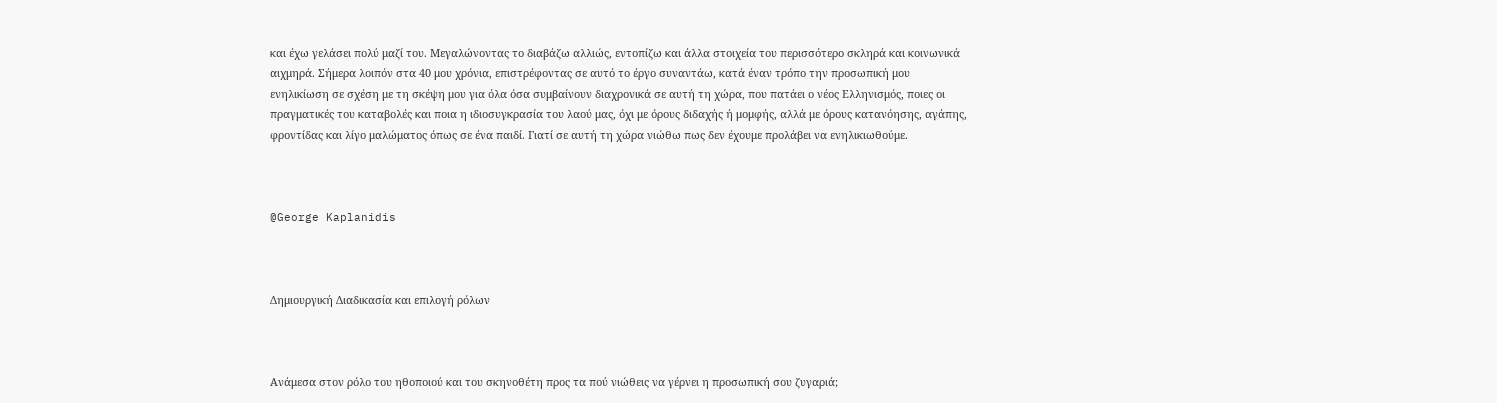και έχω γελάσει πολύ μαζί του. Μεγαλώνοντας το διαβάζω αλλιώς, εντοπίζω και άλλα στοιχεία του περισσότερο σκληρά και κοινωνικά αιχμηρά. Σήμερα λοιπόν στα 40 μου χρόνια, επιστρέφοντας σε αυτό το έργο συναντάω, κατά έναν τρόπο την προσωπική μου ενηλικίωση σε σχέση με τη σκέψη μου για όλα όσα συμβαίνουν διαχρονικά σε αυτή τη χώρα, που πατάει ο νέος Ελληνισμός, ποιες οι πραγματικές του καταβολές και ποια η ιδιοσυγκρασία του λαού μας, όχι με όρους διδαχής ή μομφής, αλλά με όρους κατανόησης, αγάπης, φροντίδας και λίγο μαλώματος όπως σε ένα παιδί. Γιατί σε αυτή τη χώρα νιώθω πως δεν έχουμε προλάβει να ενηλικιωθούμε.



@George Kaplanidis



Δημιουργική Διαδικασία και επιλογή ρόλων



Ανάμεσα στον ρόλο του ηθοποιού και του σκηνοθέτη προς τα πού νιώθεις να γέρνει η προσωπική σου ζυγαριά;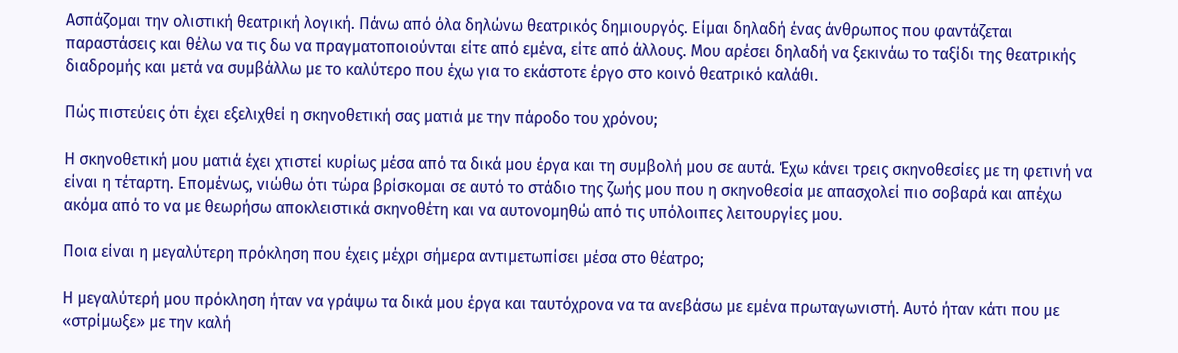Ασπάζομαι την ολιστική θεατρική λογική. Πάνω από όλα δηλώνω θεατρικός δημιουργός. Είμαι δηλαδή ένας άνθρωπος που φαντάζεται παραστάσεις και θέλω να τις δω να πραγματοποιούνται είτε από εμένα, είτε από άλλους. Μου αρέσει δηλαδή να ξεκινάω το ταξίδι της θεατρικής διαδρομής και μετά να συμβάλλω με το καλύτερο που έχω για το εκάστοτε έργο στο κοινό θεατρικό καλάθι.

Πώς πιστεύεις ότι έχει εξελιχθεί η σκηνοθετική σας ματιά με την πάροδο του χρόνου;

Η σκηνοθετική μου ματιά έχει χτιστεί κυρίως μέσα από τα δικά μου έργα και τη συμβολή μου σε αυτά. Έχω κάνει τρεις σκηνοθεσίες με τη φετινή να είναι η τέταρτη. Επομένως, νιώθω ότι τώρα βρίσκομαι σε αυτό το στάδιο της ζωής μου που η σκηνοθεσία με απασχολεί πιο σοβαρά και απέχω ακόμα από το να με θεωρήσω αποκλειστικά σκηνοθέτη και να αυτονομηθώ από τις υπόλοιπες λειτουργίες μου.

Ποια είναι η μεγαλύτερη πρόκληση που έχεις μέχρι σήμερα αντιμετωπίσει μέσα στο θέατρο;

Η μεγαλύτερή μου πρόκληση ήταν να γράψω τα δικά μου έργα και ταυτόχρονα να τα ανεβάσω με εμένα πρωταγωνιστή. Αυτό ήταν κάτι που με «στρίμωξε» με την καλή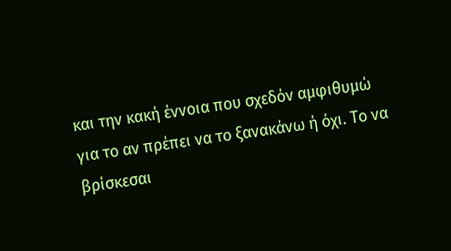και την κακή έννοια που σχεδόν αμφιθυμώ για το αν πρέπει να το ξανακάνω ή όχι. Το να βρίσκεσαι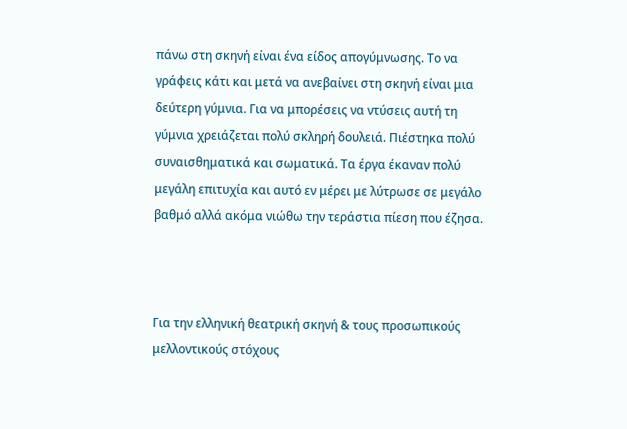πάνω στη σκηνή είναι ένα είδος απογύμνωσης. Το να γράφεις κάτι και μετά να ανεβαίνει στη σκηνή είναι μια δεύτερη γύμνια. Για να μπορέσεις να ντύσεις αυτή τη γύμνια χρειάζεται πολύ σκληρή δουλειά. Πιέστηκα πολύ συναισθηματικά και σωματικά. Τα έργα έκαναν πολύ μεγάλη επιτυχία και αυτό εν μέρει με λύτρωσε σε μεγάλο βαθμό αλλά ακόμα νιώθω την τεράστια πίεση που έζησα.



Για την ελληνική θεατρική σκηνή & τους προσωπικούς μελλοντικούς στόχους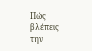Πώς βλέπεις την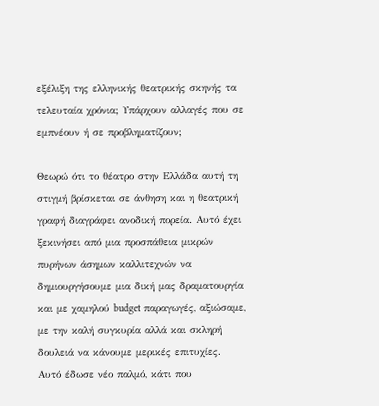εξέλιξη της ελληνικής θεατρικής σκηνής τα τελευταία χρόνια; Υπάρχουν αλλαγές που σε εμπνέουν ή σε προβληματίζουν;

Θεωρώ ότι το θέατρο στην Ελλάδα αυτή τη στιγμή βρίσκεται σε άνθηση και η θεατρική γραφή διαγράφει ανοδική πορεία. Αυτό έχει ξεκινήσει από μια προσπάθεια μικρών πυρήνων άσημων καλλιτεχνών να δημιουργήσουμε μια δική μας δραματουργία και με χαμηλού budget παραγωγές, αξιώσαμε, με την καλή συγκυρία αλλά και σκληρή δουλειά να κάνουμε μερικές επιτυχίες. Αυτό έδωσε νέο παλμό, κάτι που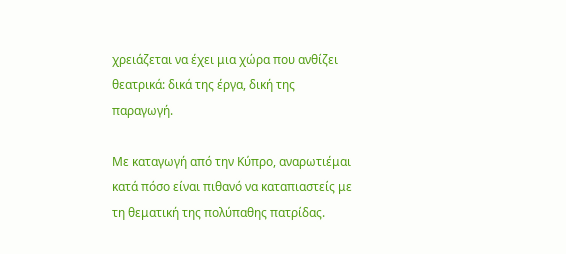χρειάζεται να έχει μια χώρα που ανθίζει θεατρικά: δικά της έργα, δική της παραγωγή.

Με καταγωγή από την Κύπρο, αναρωτιέμαι κατά πόσο είναι πιθανό να καταπιαστείς με τη θεματική της πολύπαθης πατρίδας.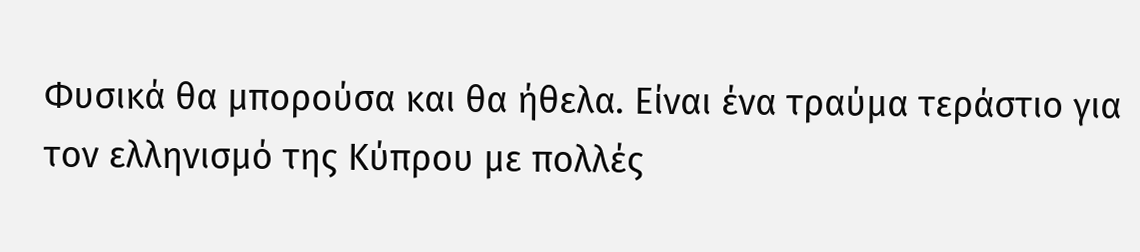Φυσικά θα μπορούσα και θα ήθελα. Είναι ένα τραύμα τεράστιο για τον ελληνισμό της Κύπρου με πολλές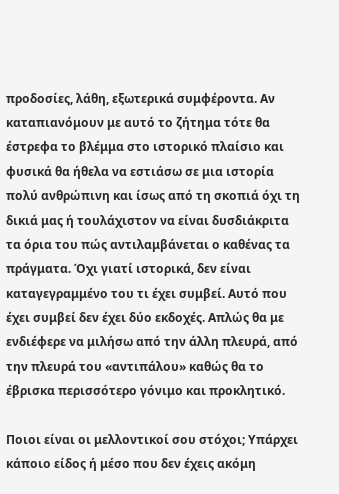προδοσίες, λάθη, εξωτερικά συμφέροντα. Αν καταπιανόμουν με αυτό το ζήτημα τότε θα έστρεφα το βλέμμα στο ιστορικό πλαίσιο και φυσικά θα ήθελα να εστιάσω σε μια ιστορία πολύ ανθρώπινη και ίσως από τη σκοπιά όχι τη δικιά μας ή τουλάχιστον να είναι δυσδιάκριτα τα όρια του πώς αντιλαμβάνεται ο καθένας τα πράγματα. Όχι γιατί ιστορικά, δεν είναι καταγεγραμμένο του τι έχει συμβεί. Αυτό που έχει συμβεί δεν έχει δύο εκδοχές. Απλώς θα με ενδιέφερε να μιλήσω από την άλλη πλευρά, από την πλευρά του «αντιπάλου» καθώς θα το έβρισκα περισσότερο γόνιμο και προκλητικό.

Ποιοι είναι οι μελλοντικοί σου στόχοι; Υπάρχει κάποιο είδος ή μέσο που δεν έχεις ακόμη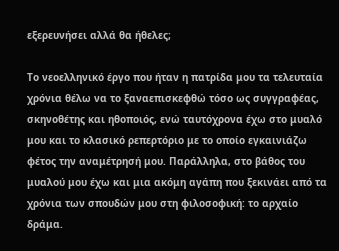εξερευνήσει αλλά θα ήθελες;

Το νεοελληνικό έργο που ήταν η πατρίδα μου τα τελευταία χρόνια θέλω να το ξαναεπισκεφθώ τόσο ως συγγραφέας, σκηνοθέτης και ηθοποιός, ενώ ταυτόχρονα έχω στο μυαλό μου και το κλασικό ρεπερτόριο με το οποίο εγκαινιάζω φέτος την αναμέτρησή μου. Παράλληλα, στο βάθος του μυαλού μου έχω και μια ακόμη αγάπη που ξεκινάει από τα χρόνια των σπουδών μου στη φιλοσοφική: το αρχαίο δράμα.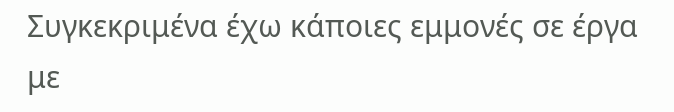Συγκεκριμένα έχω κάποιες εμμονές σε έργα με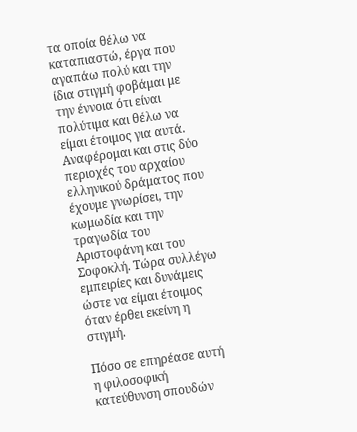τα οποία θέλω να καταπιαστώ, έργα που αγαπάω πολύ και την ίδια στιγμή φοβάμαι με την έννοια ότι είναι πολύτιμα και θέλω να είμαι έτοιμος για αυτά. Αναφέρομαι και στις δύο περιοχές του αρχαίου ελληνικού δράματος που έχουμε γνωρίσει, την κωμωδία και την τραγωδία του Αριστοφάνη και του Σοφοκλή. Τώρα συλλέγω εμπειρίες και δυνάμεις ώστε να είμαι έτοιμος όταν έρθει εκείνη η στιγμή.

Πόσο σε επηρέασε αυτή η φιλοσοφική κατεύθυνση σπουδών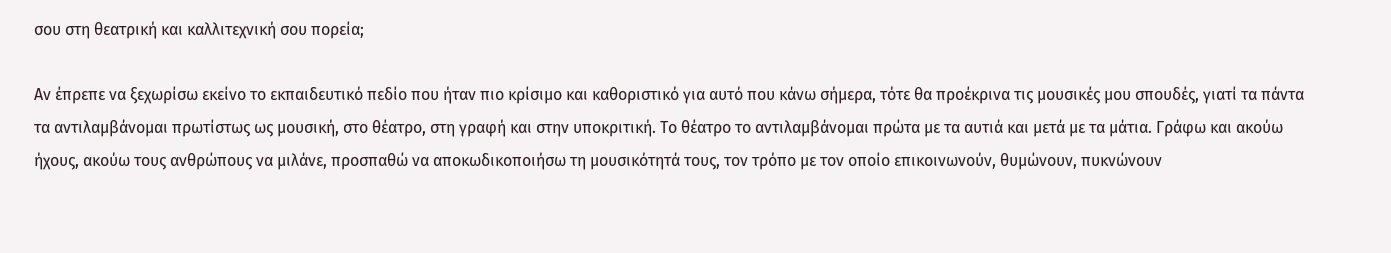σου στη θεατρική και καλλιτεχνική σου πορεία;

Αν έπρεπε να ξεχωρίσω εκείνο το εκπαιδευτικό πεδίο που ήταν πιο κρίσιμο και καθοριστικό για αυτό που κάνω σήμερα, τότε θα προέκρινα τις μουσικές μου σπουδές, γιατί τα πάντα τα αντιλαμβάνομαι πρωτίστως ως μουσική, στο θέατρο, στη γραφή και στην υποκριτική. Το θέατρο το αντιλαμβάνομαι πρώτα με τα αυτιά και μετά με τα μάτια. Γράφω και ακούω ήχους, ακούω τους ανθρώπους να μιλάνε, προσπαθώ να αποκωδικοποιήσω τη μουσικότητά τους, τον τρόπο με τον οποίο επικοινωνούν, θυμώνουν, πυκνώνουν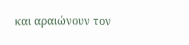και αραιώνουν τον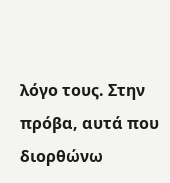λόγο τους. Στην πρόβα, αυτά που διορθώνω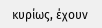κυρίως, έχουν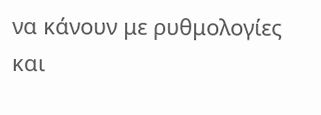να κάνουν με ρυθμολογίες και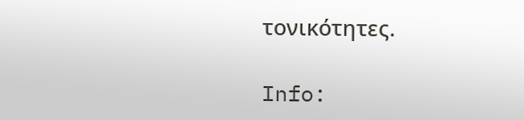τονικότητες.

Info: